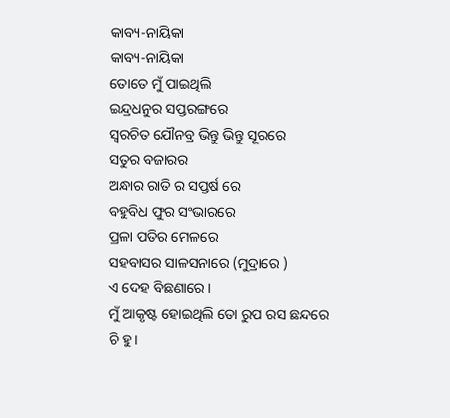କାବ୍ୟ-ନାୟିକା
କାବ୍ୟ-ନାୟିକା
ତୋତେ ମୁଁ ପାଇଥିଲି
ଇନ୍ଦ୍ରଧନୁର ସପ୍ତରଙ୍ଗରେ
ସ୍ଵରଚିତ ଯୌନବ୍ର ଭିନ୍ତୁ ଭିନ୍ତୁ ସୂରରେ
ସତୁର ବଜାରର
ଅନ୍ଧାର ରାତି ର ସପ୍ତର୍ଷ ରେ
ବହୁବିଧ ଫୁର ସଂଭାରରେ
ପ୍ରଳା ପତିର ମେଳରେ
ସହବାସର ସାଳସନାରେ (ମୁଦ୍ରାରେ )
ଏ ଦେହ ବିଛଣାରେ ।
ମୁଁ ଆକୃଷ୍ଟ ହୋଇଥିଲି ତୋ ରୁପ ରସ ଛନ୍ଦରେ
ଚି ହୁ।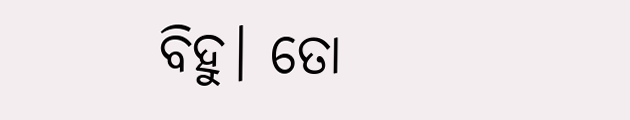ବିହୁ। ତୋ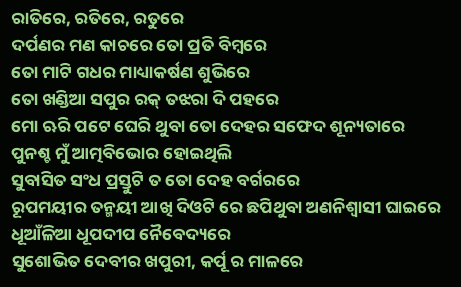ରାତିରେ, ରତିରେ, ରତୁରେ
ଦର୍ପଣର ମଣ କାଚରେ ତୋ ପ୍ରତି ବିମ୍ବରେ
ତୋ ମାଟି ଗଧର ମାଧ୍ୟାକର୍ଷଣ ଶୁଭିରେ
ତୋ ଖଣ୍ଡିଆ ସପୁର ରକ୍ ତଝରା ଦି ପହରେ
ମୋ ଋରି ପଟେ ଘେରି ଥୁବା ତୋ ଦେହର ସଫେଦ ଶୂନ୍ୟତାରେ
ପୁନଶ୍ଚ ମୁଁ ଆତ୍ମବିଭୋର ହୋଇଥିଲି
ସୁବାସିତ ସଂଧ ପ୍ରସ୍ତୁଟି ତ ତୋ ଦେହ ବର୍ଗରରେ
ରୂପମୟୀର ତନ୍ମୟୀ ଆଖି ଦିଓଟି ରେ ଛପିଥୁବା ଅଣନିଶ୍ୱାସୀ ଘାଇରେ
ଧୂଆଁଳିଆ ଧୂପଦୀପ ନୈବେଦ୍ୟରେ
ସୁଶୋଭିତ ଦେବୀର ଖପୁରୀ, କର୍ପୂ ର ମାଳରେ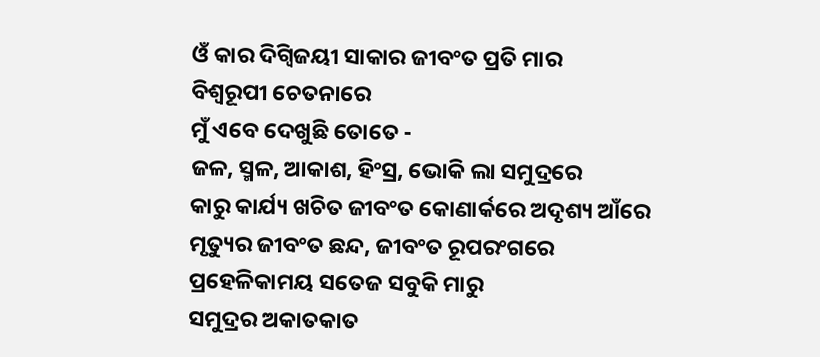ଓଁ କାର ଦିଗ୍ବିଜୟୀ ସାକାର ଜୀବଂତ ପ୍ରତି ମାର
ବିଶ୍ବରୂପୀ ଚେତନାରେ
ମୁଁ ଏବେ ଦେଖୁଛି ତୋତେ -
ଜଳ, ସ୍ମଳ, ଆକାଶ, ହିଂସ୍ର, ଭୋକି ଲା ସମୁଦ୍ରରେ
କାରୁ କାର୍ଯ୍ୟ ଖଚିତ ଜୀବଂତ କୋଣାର୍କରେ ଅଦୃଶ୍ୟ ଆଁରେ
ମୃତ୍ୟୁର ଜୀବଂତ ଛନ୍ଦ, ଜୀବଂତ ରୂପରଂଗରେ
ପ୍ରହେଳିକାମୟ ସତେଜ ସବୁକି ମାରୁ
ସମୁଦ୍ରର ଅକାତକାତ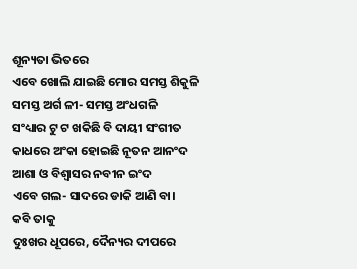ଶୂନ୍ୟତା ଭିତରେ
ଏବେ ଖୋଲି ଯାଇଛି ମୋର ସମସ୍ତ ଶିକୁଳି
ସମସ୍ତ ଅର୍ଗ ଳୀ- ସମସ୍ତ ଅଂଧଗଳି
ସଂଧ୍ୟାର ଟୁ ଟ ଖକିଛି ବି ଦାୟୀ ସଂଗୀତ
କାଧରେ ଅଂକା ହୋଇଛି ନୂତନ ଆନଂଦ
ଆଶା ଓ ବିଶ୍ୱାସର ନବୀନ ଇଂଦ
ଏବେ ଗଲ- ସାଦରେ ଡାକି ଆଣି ବା।
କବି ତାକୁ
ଦୁଃଖର ଧୂପରେ, ଦୈନ୍ୟର ଦୀପରେ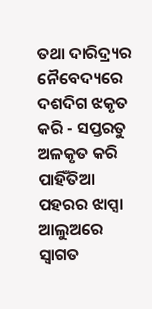ତଥା ଦାରିଦ୍ର୍ୟର ନୈବେଦ୍ୟରେ
ଦଶଦିଗ ଝକୃତ କରି - ସପ୍ତରତୁ ଅଳକୃତ କରି
ପାହିଁତିଆ ପହରର ଝାପ୍ସା ଆଲୁଅରେ
ସ୍ବାଗତ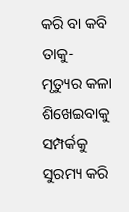କରି ବା କବି ତାକୁ-
ମୃତ୍ୟୁର କଳା ଶିଖେଇବାକୁ
ସମ୍ପର୍କକୁ ସୁରମ୍ୟ କରି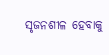ସୃଜନଶୀଳ ହେବାକୁ